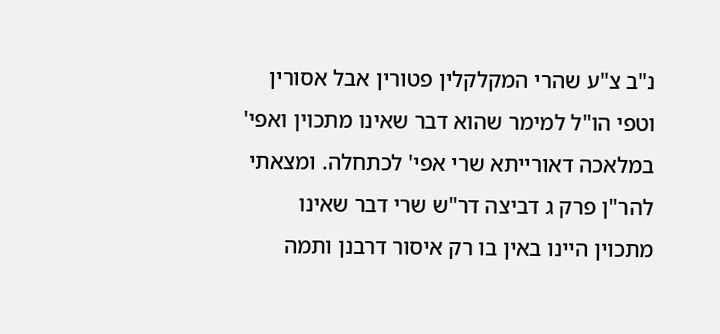נ"ב צ"ע שהרי המקלקלין פטורין אבל אסורין וטפי הו"ל למימר שהוא דבר שאינו מתכוין ואפי' במלאכה דאורייתא שרי אפי' לכתחלה. ומצאתי להר"ן פרק ג דביצה דר"ש שרי דבר שאינו מתכוין היינו באין בו רק איסור דרבנן ותמה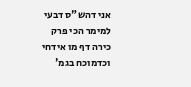אני דהש"ס דבעי למימר הכי פרק כירה דף מו אידחי וכדמוכח בגמ'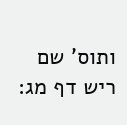ותוס' שם ריש דף מג: